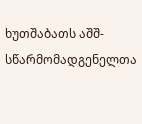ხუთშაბათს აშშ-სწარმომადგენელთა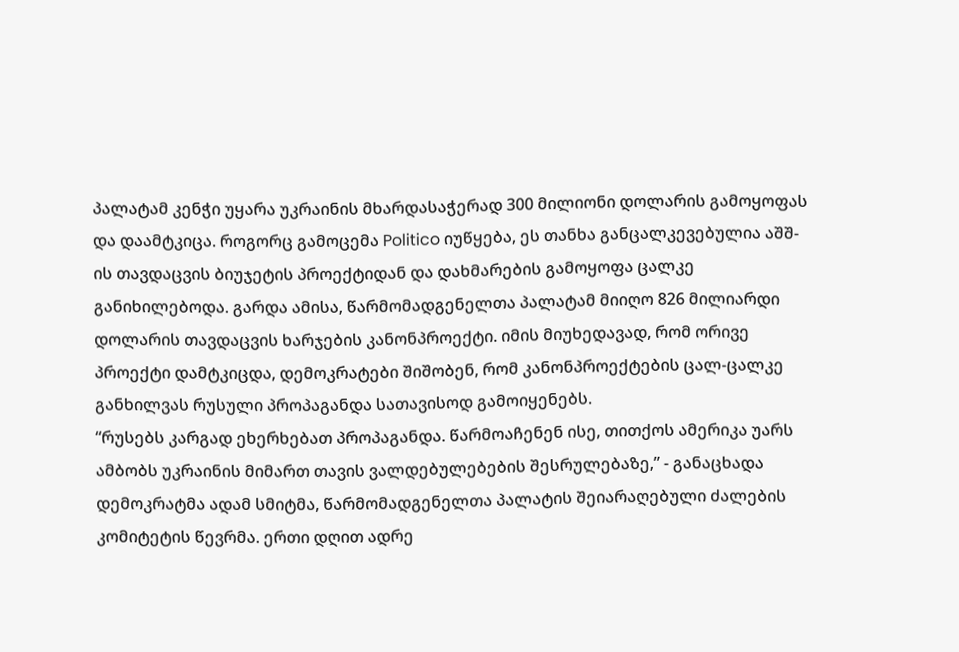პალატამ კენჭი უყარა უკრაინის მხარდასაჭერად 300 მილიონი დოლარის გამოყოფას და დაამტკიცა. როგორც გამოცემა Politico იუწყება, ეს თანხა განცალკევებულია აშშ-ის თავდაცვის ბიუჯეტის პროექტიდან და დახმარების გამოყოფა ცალკე განიხილებოდა. გარდა ამისა, წარმომადგენელთა პალატამ მიიღო 826 მილიარდი დოლარის თავდაცვის ხარჯების კანონპროექტი. იმის მიუხედავად, რომ ორივე პროექტი დამტკიცდა, დემოკრატები შიშობენ, რომ კანონპროექტების ცალ-ცალკე განხილვას რუსული პროპაგანდა სათავისოდ გამოიყენებს.
“რუსებს კარგად ეხერხებათ პროპაგანდა. წარმოაჩენენ ისე, თითქოს ამერიკა უარს ამბობს უკრაინის მიმართ თავის ვალდებულებების შესრულებაზე,” - განაცხადა დემოკრატმა ადამ სმიტმა, წარმომადგენელთა პალატის შეიარაღებული ძალების კომიტეტის წევრმა. ერთი დღით ადრე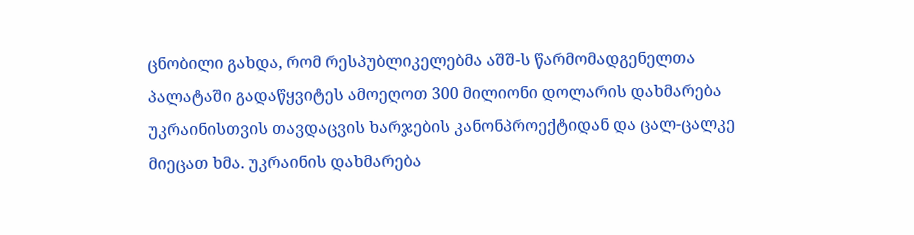ცნობილი გახდა, რომ რესპუბლიკელებმა აშშ-ს წარმომადგენელთა პალატაში გადაწყვიტეს ამოეღოთ 300 მილიონი დოლარის დახმარება უკრაინისთვის თავდაცვის ხარჯების კანონპროექტიდან და ცალ-ცალკე მიეცათ ხმა. უკრაინის დახმარება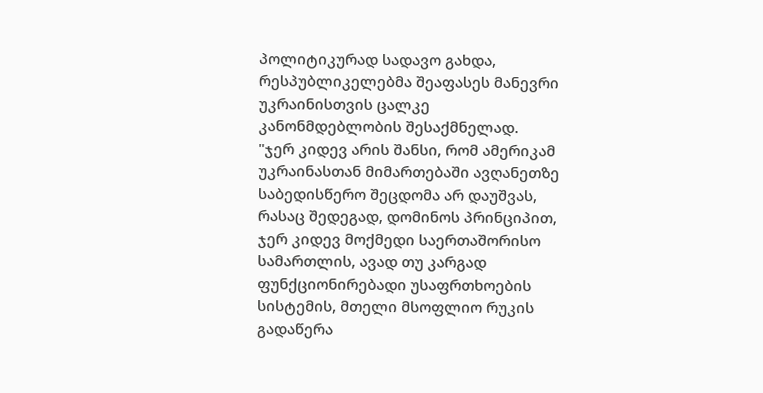პოლიტიკურად სადავო გახდა, რესპუბლიკელებმა შეაფასეს მანევრი უკრაინისთვის ცალკე კანონმდებლობის შესაქმნელად.
"ჯერ კიდევ არის შანსი, რომ ამერიკამ უკრაინასთან მიმართებაში ავღანეთზე საბედისწერო შეცდომა არ დაუშვას, რასაც შედეგად, დომინოს პრინციპით, ჯერ კიდევ მოქმედი საერთაშორისო სამართლის, ავად თუ კარგად ფუნქციონირებადი უსაფრთხოების სისტემის, მთელი მსოფლიო რუკის გადაწერა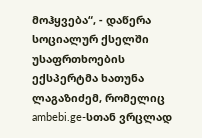მოჰყვება“, - დაწერა სოციალურ ქსელში უსაფრთხოების ექსპერტმა ხათუნა ლაგაზიძემ, რომელიც ambebi.ge-სთან ვრცლად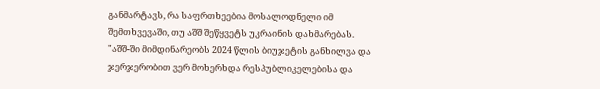განმარტავს, რა საფრთხეებია მოსალოდნელი იმ შემთხვევაში, თუ აშშ შეწყვეტს უკრაინის დახმარებას.
"აშშ-ში მიმდინარეობს 2024 წლის ბიუჯეტის განხილვა და ჯერჯერობით ვერ მოხერხდა რესპუბლიკელებისა და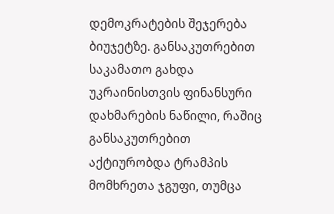დემოკრატების შეჯერება ბიუჯეტზე. განსაკუთრებით საკამათო გახდა უკრაინისთვის ფინანსური დახმარების ნაწილი, რაშიც განსაკუთრებით აქტიურობდა ტრამპის მომხრეთა ჯგუფი, თუმცა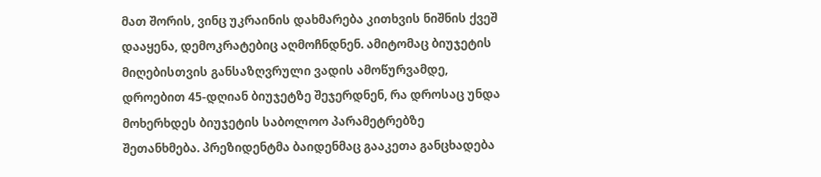მათ შორის, ვინც უკრაინის დახმარება კითხვის ნიშნის ქვეშ დააყენა, დემოკრატებიც აღმოჩნდნენ. ამიტომაც ბიუჯეტის მიღებისთვის განსაზღვრული ვადის ამოწურვამდე, დროებით 45-დღიან ბიუჯეტზე შეჯერდნენ, რა დროსაც უნდა მოხერხდეს ბიუჯეტის საბოლოო პარამეტრებზე შეთანხმება. პრეზიდენტმა ბაიდენმაც გააკეთა განცხადება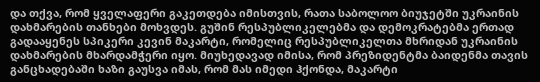და თქვა, რომ ყველაფერი გაკეთდება იმისთვის, რათა საბოლოო ბიუჯეტში უკრაინის დახმარების თანხები მოხვდეს. გუშინ რესპუბლიკელებმა და დემოკრატებმა ერთად გადააყენეს სპიკერი კევინ მაკარტი, რომელიც რესპუბლიკელთა მხრიდან უკრაინის დახმარების მხარდამჭერი იყო. მიუხედავად იმისა, რომ პრეზიდენტმა ბაიდენმა თავის განცხადებაში ხაზი გაუსვა იმას, რომ მას იმედი ჰქონდა, მაკარტი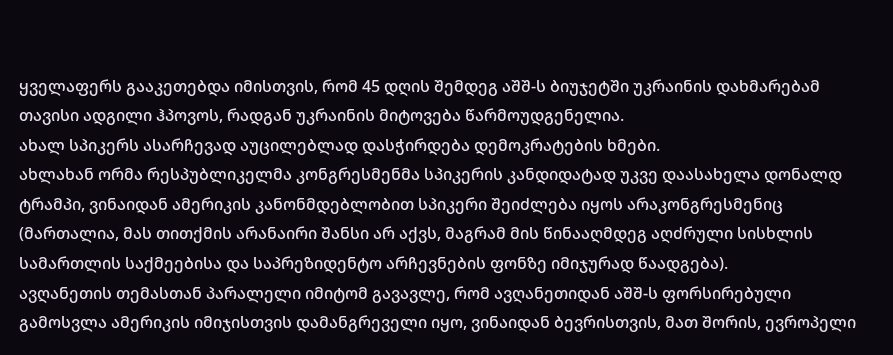ყველაფერს გააკეთებდა იმისთვის, რომ 45 დღის შემდეგ აშშ-ს ბიუჯეტში უკრაინის დახმარებამ თავისი ადგილი ჰპოვოს, რადგან უკრაინის მიტოვება წარმოუდგენელია.
ახალ სპიკერს ასარჩევად აუცილებლად დასჭირდება დემოკრატების ხმები.
ახლახან ორმა რესპუბლიკელმა კონგრესმენმა სპიკერის კანდიდატად უკვე დაასახელა დონალდ ტრამპი, ვინაიდან ამერიკის კანონმდებლობით სპიკერი შეიძლება იყოს არაკონგრესმენიც (მართალია, მას თითქმის არანაირი შანსი არ აქვს, მაგრამ მის წინააღმდეგ აღძრული სისხლის სამართლის საქმეებისა და საპრეზიდენტო არჩევნების ფონზე იმიჯურად წაადგება).
ავღანეთის თემასთან პარალელი იმიტომ გავავლე, რომ ავღანეთიდან აშშ-ს ფორსირებული გამოსვლა ამერიკის იმიჯისთვის დამანგრეველი იყო, ვინაიდან ბევრისთვის, მათ შორის, ევროპელი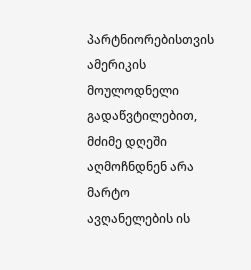პარტნიორებისთვის ამერიკის მოულოდნელი გადაწვტილებით, მძიმე დღეში აღმოჩნდნენ არა მარტო ავღანელების ის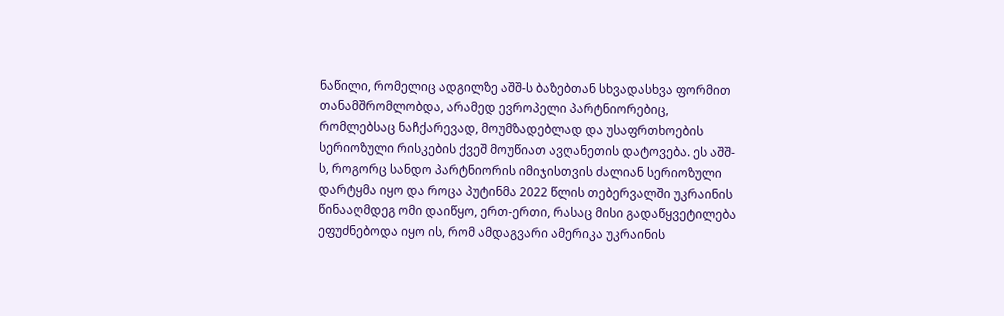ნაწილი, რომელიც ადგილზე აშშ-ს ბაზებთან სხვადასხვა ფორმით თანამშრომლობდა, არამედ ევროპელი პარტნიორებიც, რომლებსაც ნაჩქარევად, მოუმზადებლად და უსაფრთხოების სერიოზული რისკების ქვეშ მოუწიათ ავღანეთის დატოვება. ეს აშშ-ს, როგორც სანდო პარტნიორის იმიჯისთვის ძალიან სერიოზული დარტყმა იყო და როცა პუტინმა 2022 წლის თებერვალში უკრაინის წინააღმდეგ ომი დაიწყო, ერთ-ერთი, რასაც მისი გადაწყვეტილება ეფუძნებოდა იყო ის, რომ ამდაგვარი ამერიკა უკრაინის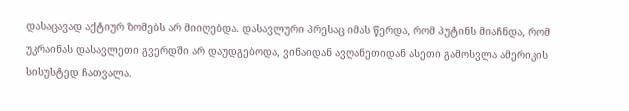დასაცავად აქტიურ ზომებს არ მიიღებდა. დასავლური პრესაც იმას წერდა, რომ პუტინს მიაჩნდა, რომ უკრაინას დასავლეთი გვერდში არ დაუდგებოდა, ვინაიდან ავღანეთიდან ასეთი გამოსვლა ამერიკის სისუსტედ ჩათვალა.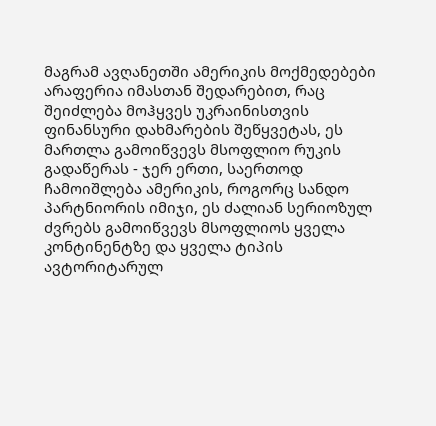მაგრამ ავღანეთში ამერიკის მოქმედებები არაფერია იმასთან შედარებით, რაც შეიძლება მოჰყვეს უკრაინისთვის ფინანსური დახმარების შეწყვეტას, ეს მართლა გამოიწვევს მსოფლიო რუკის გადაწერას - ჯერ ერთი, საერთოდ ჩამოიშლება ამერიკის, როგორც სანდო პარტნიორის იმიჯი, ეს ძალიან სერიოზულ ძვრებს გამოიწვევს მსოფლიოს ყველა კონტინენტზე და ყველა ტიპის ავტორიტარულ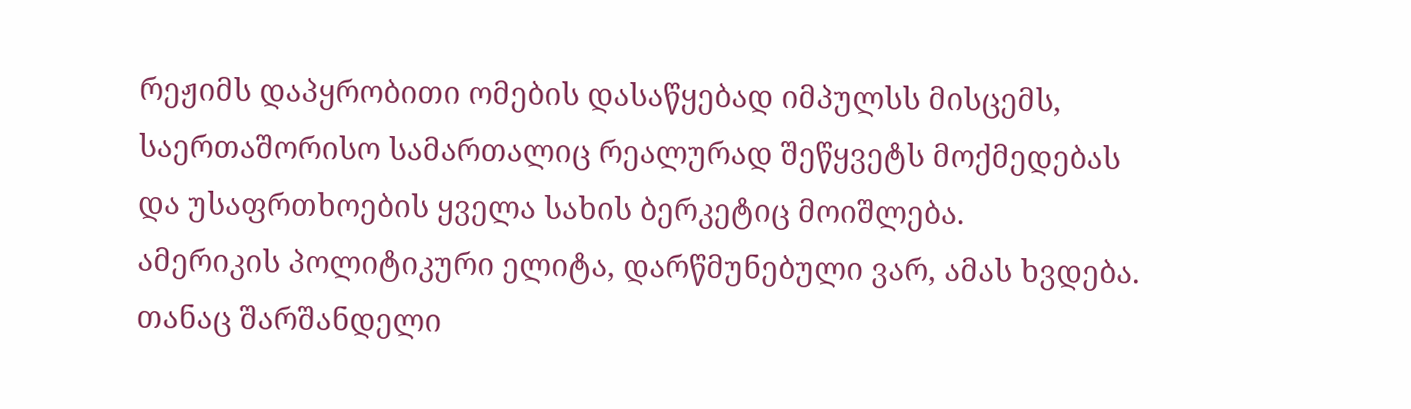რეჟიმს დაპყრობითი ომების დასაწყებად იმპულსს მისცემს, საერთაშორისო სამართალიც რეალურად შეწყვეტს მოქმედებას და უსაფრთხოების ყველა სახის ბერკეტიც მოიშლება.
ამერიკის პოლიტიკური ელიტა, დარწმუნებული ვარ, ამას ხვდება. თანაც შარშანდელი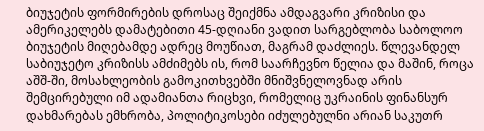ბიუჯეტის ფორმირების დროსაც შეიქმნა ამდაგვარი კრიზისი და ამერიკელებს დამატებითი 45-დღიანი ვადით სარგებლობა საბოლოო ბიუჯეტის მიღებამდე ადრეც მოუწიათ, მაგრამ დაძლიეს. წლევანდელ საბიუჯეტო კრიზისს ამძიმებს ის, რომ საარჩევნო წელია და მაშინ, როცა აშშ-ში, მოსახლეობის გამოკითხვებში მნიშვნელოვნად არის შემცირებული იმ ადამიანთა რიცხვი, რომელიც უკრაინის ფინანსურ დახმარებას ემხრობა, პოლიტიკოსები იძულებულნი არიან საკუთრ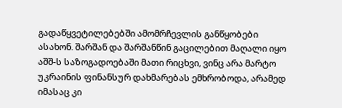გადაწყვეტილებებში ამომრჩევლის განწყობები ასახონ. შარშან და შარშანწინ გაცილებით მაღალი იყო აშშ-ს საზოგადოებაში მათი რიცხვი, ვინც არა მარტო უკრაინის ფინანსურ დახმარებას ემხრობოდა, არამედ იმასაც კი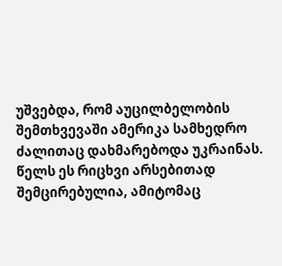უშვებდა, რომ აუცილბელობის შემთხვევაში ამერიკა სამხედრო ძალითაც დახმარებოდა უკრაინას. წელს ეს რიცხვი არსებითად შემცირებულია, ამიტომაც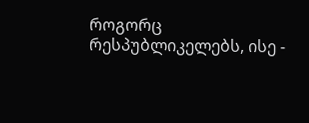როგორც რესპუბლიკელებს, ისე -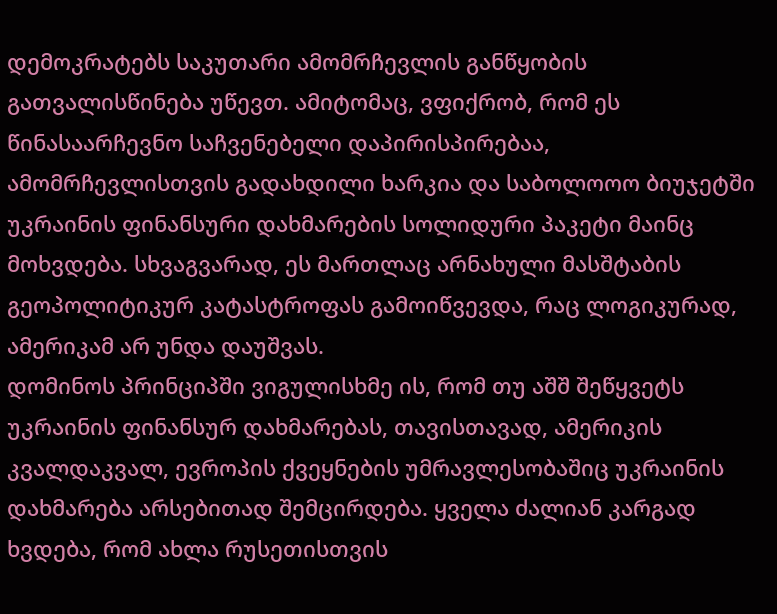დემოკრატებს საკუთარი ამომრჩევლის განწყობის გათვალისწინება უწევთ. ამიტომაც, ვფიქრობ, რომ ეს წინასაარჩევნო საჩვენებელი დაპირისპირებაა, ამომრჩევლისთვის გადახდილი ხარკია და საბოლოოო ბიუჯეტში უკრაინის ფინანსური დახმარების სოლიდური პაკეტი მაინც მოხვდება. სხვაგვარად, ეს მართლაც არნახული მასშტაბის გეოპოლიტიკურ კატასტროფას გამოიწვევდა, რაც ლოგიკურად, ამერიკამ არ უნდა დაუშვას.
დომინოს პრინციპში ვიგულისხმე ის, რომ თუ აშშ შეწყვეტს უკრაინის ფინანსურ დახმარებას, თავისთავად, ამერიკის კვალდაკვალ, ევროპის ქვეყნების უმრავლესობაშიც უკრაინის დახმარება არსებითად შემცირდება. ყველა ძალიან კარგად ხვდება, რომ ახლა რუსეთისთვის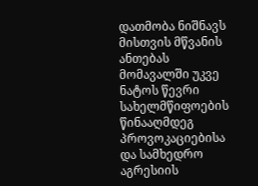დათმობა ნიშნავს მისთვის მწვანის ანთებას მომავალში უკვე ნატოს წევრი სახელმწიფოების წინააღმდეგ პროვოკაციებისა და სამხედრო აგრესიის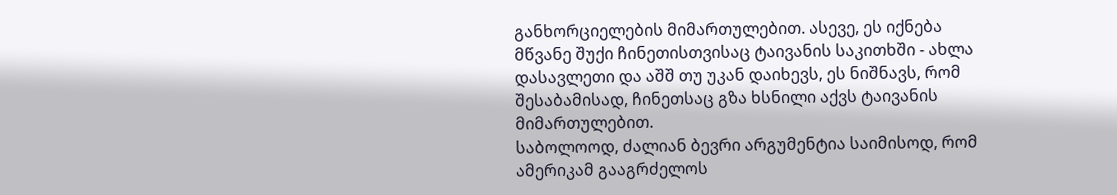განხორციელების მიმართულებით. ასევე, ეს იქნება მწვანე შუქი ჩინეთისთვისაც ტაივანის საკითხში - ახლა დასავლეთი და აშშ თუ უკან დაიხევს, ეს ნიშნავს, რომ შესაბამისად, ჩინეთსაც გზა ხსნილი აქვს ტაივანის მიმართულებით.
საბოლოოდ, ძალიან ბევრი არგუმენტია საიმისოდ, რომ ამერიკამ გააგრძელოს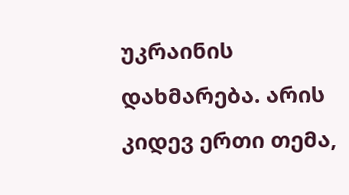უკრაინის დახმარება. არის კიდევ ერთი თემა,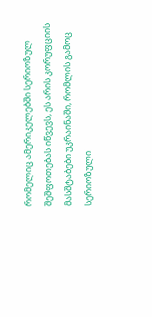რომელიც ამერიკელებში სერიოზულ შეშფოთებას იწვევს, ეს არის კორუფციის მასშტაბები უკრაინაში, რომლის გამოც სერიოზული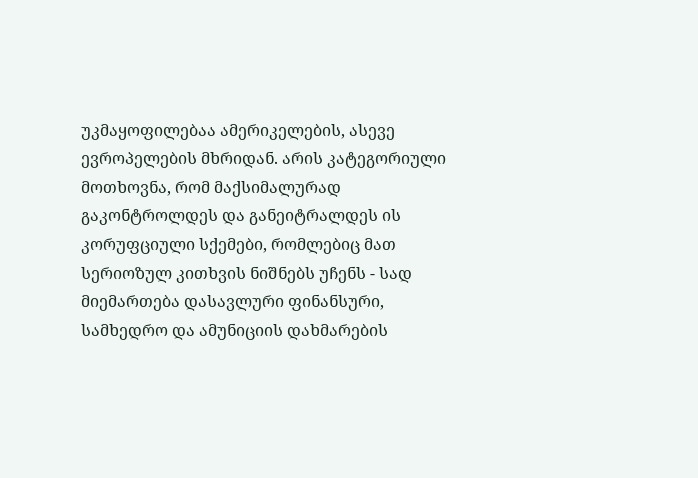უკმაყოფილებაა ამერიკელების, ასევე ევროპელების მხრიდან. არის კატეგორიული მოთხოვნა, რომ მაქსიმალურად გაკონტროლდეს და განეიტრალდეს ის კორუფციული სქემები, რომლებიც მათ სერიოზულ კითხვის ნიშნებს უჩენს - სად მიემართება დასავლური ფინანსური, სამხედრო და ამუნიციის დახმარების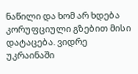ნაწილი და ხომ არ ხდება კორუფციული გზებით მისი დატაცება. ვიდრე უკრაინაში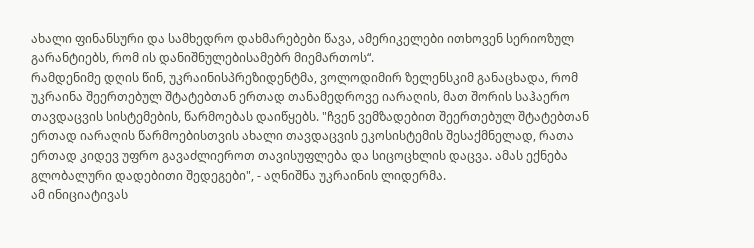ახალი ფინანსური და სამხედრო დახმარებები წავა, ამერიკელები ითხოვენ სერიოზულ გარანტიებს, რომ ის დანიშნულებისამებრ მიემართოს“.
რამდენიმე დღის წინ, უკრაინისპრეზიდენტმა, ვოლოდიმირ ზელენსკიმ განაცხადა, რომ უკრაინა შეერთებულ შტატებთან ერთად თანამედროვე იარაღის, მათ შორის საჰაერო თავდაცვის სისტემების, წარმოებას დაიწყებს. "ჩვენ ვემზადებით შეერთებულ შტატებთან ერთად იარაღის წარმოებისთვის ახალი თავდაცვის ეკოსისტემის შესაქმნელად, რათა ერთად კიდევ უფრო გავაძლიეროთ თავისუფლება და სიცოცხლის დაცვა. ამას ექნება გლობალური დადებითი შედეგები", - აღნიშნა უკრაინის ლიდერმა.
ამ ინიციატივას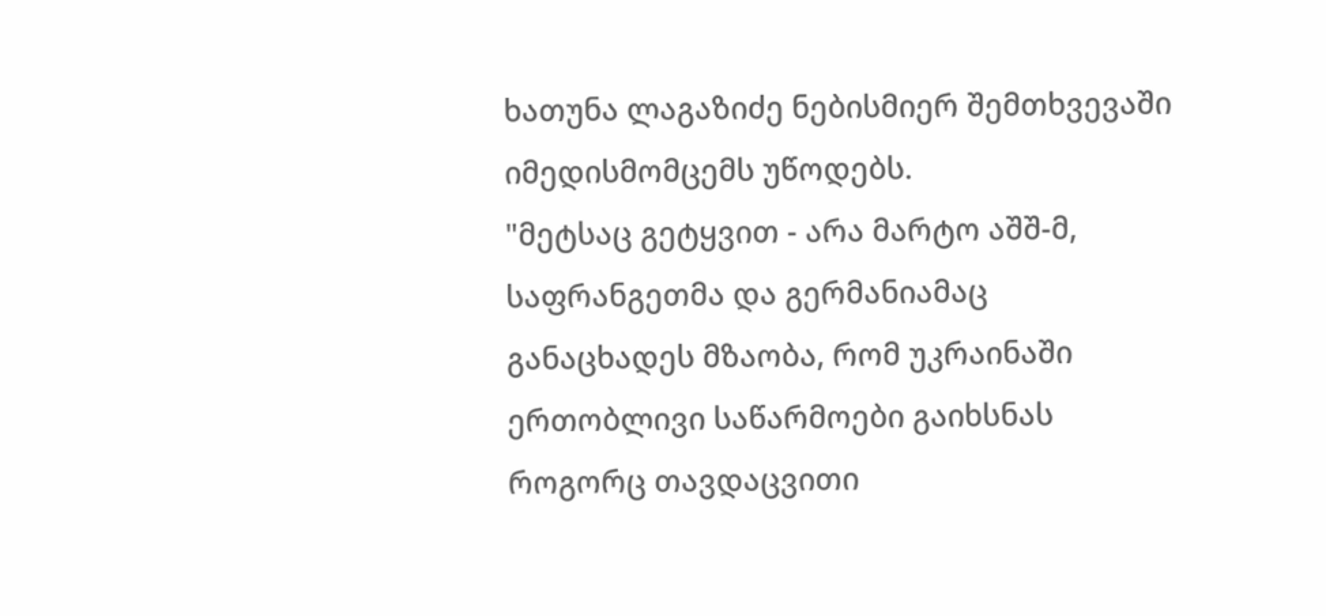ხათუნა ლაგაზიძე ნებისმიერ შემთხვევაში იმედისმომცემს უწოდებს.
"მეტსაც გეტყვით - არა მარტო აშშ-მ, საფრანგეთმა და გერმანიამაც განაცხადეს მზაობა, რომ უკრაინაში ერთობლივი საწარმოები გაიხსნას როგორც თავდაცვითი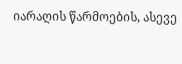იარაღის წარმოების, ასევე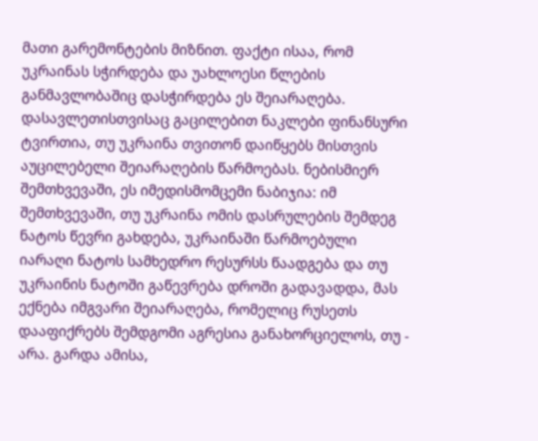მათი გარემონტების მიზნით. ფაქტი ისაა, რომ უკრაინას სჭირდება და უახლოესი წლების განმავლობაშიც დასჭირდება ეს შეიარაღება. დასავლეთისთვისაც გაცილებით ნაკლები ფინანსური ტვირთია, თუ უკრაინა თვითონ დაიწყებს მისთვის აუცილებელი შეიარაღების წარმოებას. ნებისმიერ შემთხვევაში, ეს იმედისმომცემი ნაბიჯია: იმ შემთხვევაში, თუ უკრაინა ომის დასრულების შემდეგ ნატოს წევრი გახდება, უკრაინაში წარმოებული იარაღი ნატოს სამხედრო რესურსს წაადგება და თუ უკრაინის ნატოში გაწევრება დროში გადავადდა, მას ექნება იმგვარი შეიარაღება, რომელიც რუსეთს დააფიქრებს შემდგომი აგრესია განახორციელოს, თუ - არა. გარდა ამისა,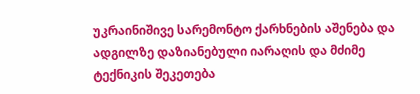უკრაინიშივე სარემონტო ქარხნების აშენება და ადგილზე დაზიანებული იარაღის და მძიმე ტექნიკის შეკეთება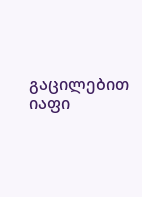გაცილებით იაფი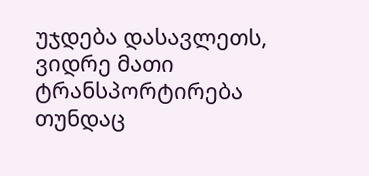უჯდება დასავლეთს, ვიდრე მათი ტრანსპორტირება თუნდაც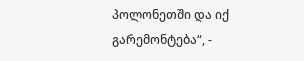პოლონეთში და იქ გარემონტება“, -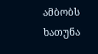ამბობს ხათუნა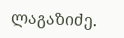ლაგაზიძე.